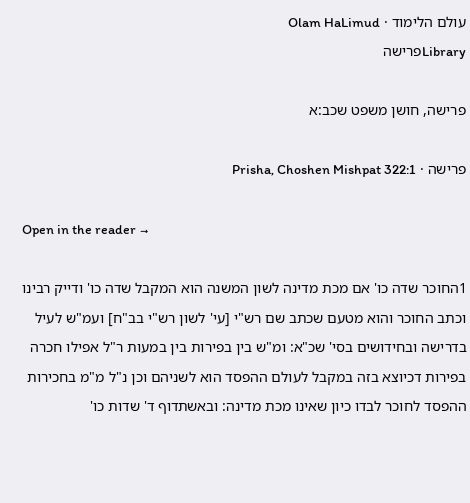עולם הלימוד · Olam HaLimud
Libraryפרישה

פרישה, חושן משפט שכב:א

פרישה · Prisha, Choshen Mishpat 322:1

Open in the reader →

1החוכר שדה כו' אם מכת מדינה לשון המשנה הוא המקבל שדה כו' ודייק רבינו וכתב החוכר והוא מטעם שכתב שם רש"י [עי' לשון רש"י בב"ח] ועמ"ש לעיל בדרישה ובחידושים בסי' שכ"א: ומ"ש בין בפירות בין במעות ר"ל אפילו חכרה בפירות דכיוצא בזה במקבל לעולם ההפסד הוא לשניהם וכן נ"ל מ"מ בחכירות ההפסד לחוכר לבדו כיון שאינו מכת מדינה: ובאשתדוף ד' שדות כו'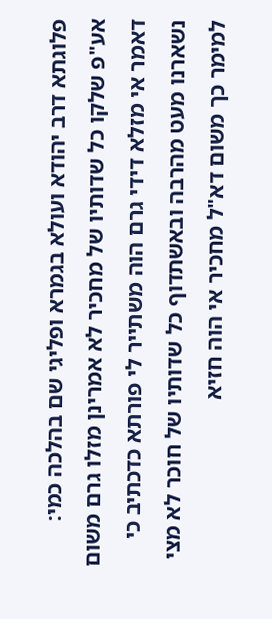פלוגתא דרב יהודא ועולא בגמרא ופליגי שם בהלכה כמי: אע"פ שלקו כל שדותיו של מחכיר לא אמרינן מזלו גרם משום דאמר אי מזלא דידי גרם הוה משתייר לי פורתא כדכתיב כי נשארנו מעט מהרבה ובאשתדוף כל שדותיו של חוכר לא מצי למימר כך משום דא"ל מחכיר אי הוה חזיא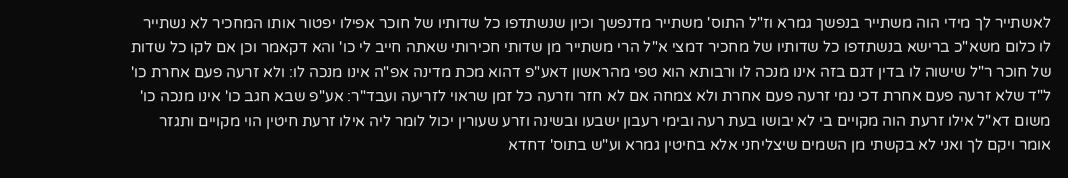לאשתייר לך מידי הוה משתייר בנפשך גמרא וז"ל התוס' משתייר מדנפשך וכיון שנשתדפו כל שדותיו של חוכר אפילו יפטור אותו המחכיר לא נשתייר לו כלום משא"כ ברישא בנשתדפו כל שדותיו של מחכיר דמצי א"ל הרי משתייר מן שדותי חכירותי שאתה חייב לי כו' והא דקאמר וכן אם לקו כל שדות של חוכר ר"ל שישוה לו בדין דגם בזה אינו מנכה לו ורבותא הוא טפי מהראשון דאע"פ דהוא מכת מדינה אפ"ה אינו מנכה לו: ולא זרעה פעם אחרת כו' ל"ד שלא זרעה פעם אחרת דכי נמי זרעה פעם אחרת ולא צמחה אם לא חזר וזרעה כל זמן שראוי לזריעה ועבד"ר: אע"פ שבא חגב כו' אינו מנכה כו' משום דא"ל אילו זרעת הוה מקויים בי לא יבושו בעת רעה ובימי רעבון ישבעו ובשינה וזרע שעורין יכול לומר ליה אילו זרעת חיטין הוי מקויים ותגזר אומר ויקם לך ואני לא בקשתי מן השמים שיצליחני אלא בחיטין גמרא וע"ש בתוס' דחדא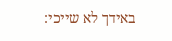באידך לא שייכי: